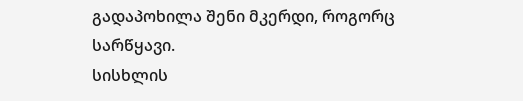გადაპოხილა შენი მკერდი, როგორც სარწყავი.
სისხლის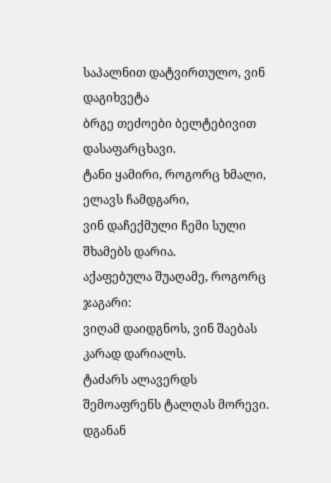საპალნით დატვირთულო, ვინ დაგიხვეტა
ბრგე თეძოები ბელტებივით დასაფარცხავი.
ტანი ყამირი, როგორც ხმალი, ელავს ჩამდგარი,
ვინ დაჩექმული ჩემი სული შხამებს დარია.
აქაფებულა შუაღამე, როგორც ჯაგარი:
ვიღამ დაიდგნოს, ვინ შაებას კარად დარიალს.
ტაძარს ალავერდს შემოაფრენს ტალღას მორევი.
დგანან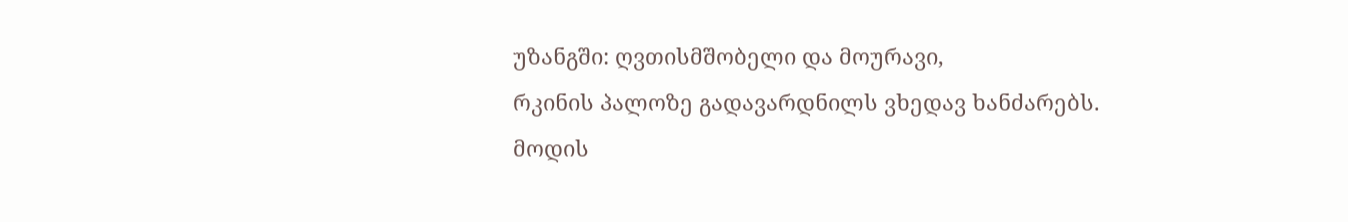უზანგში: ღვთისმშობელი და მოურავი,
რკინის პალოზე გადავარდნილს ვხედავ ხანძარებს.
მოდის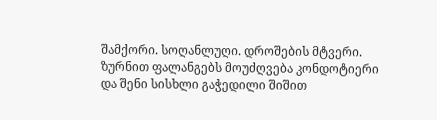შამქორი. სოღანლუღი. დროშების მტვერი.
ზურნით ფალანგებს მოუძღვება კონდოტიერი
და შენი სისხლი გაჭედილი შიშით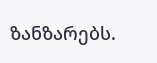ზანზარებს.